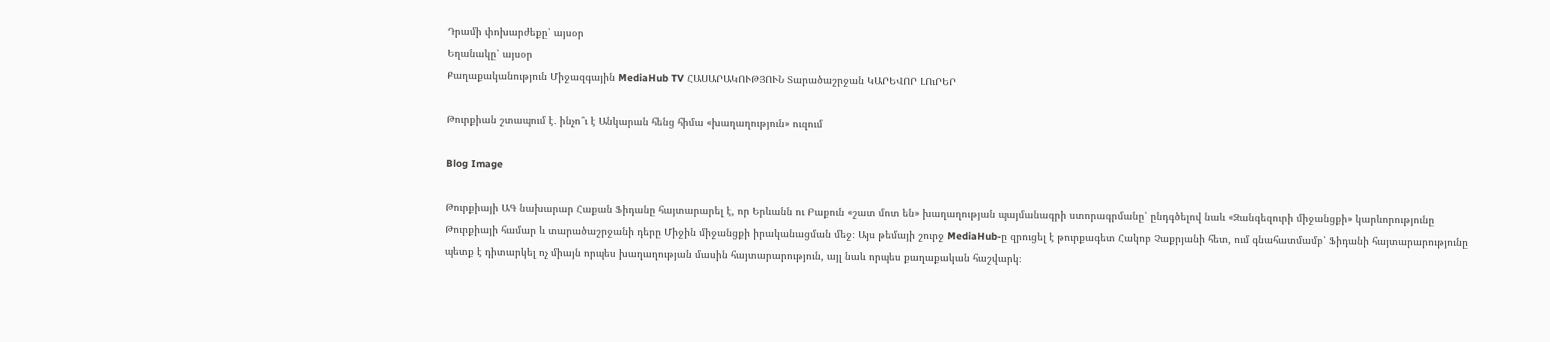Դրամի փոխարժեքը՝ այսօր
Եղանակը՝ այսօր
Քաղաքականություն Միջազգային MediaHub TV ՀԱՍԱՐԱԿՈՒԹՅՈՒՆ Տարածաշրջան ԿԱՐԵՎՈՐ ԼՈւՐԵՐ

Թուրքիան շտապում է․ ինչո՞ւ է Անկարան հենց հիմա «խաղաղություն» ուզում

Blog Image

Թուրքիայի ԱԳ նախարար Հաքան Ֆիդանը հայտարարել է, որ Երևանն ու Բաքուն «շատ մոտ են» խաղաղության պայմանագրի ստորագրմանը՝ ընդգծելով նաև «Զանգեզուրի միջանցքի» կարևորությունը Թուրքիայի համար և տարածաշրջանի դերը Միջին միջանցքի իրականացման մեջ։ Այս թեմայի շուրջ MediaHub-ը զրուցել է թուրքագետ Հակոբ Չաքրյանի հետ, ում գնահատմամբ՝ Ֆիդանի հայտարարությունը պետք է դիտարկել ոչ միայն որպես խաղաղության մասին հայտարարություն, այլ նաև որպես քաղաքական հաշվարկ։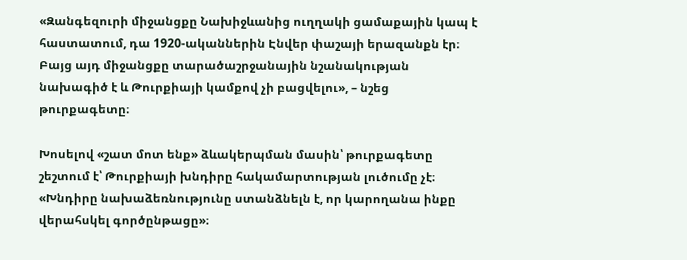«Զանգեզուրի միջանցքը Նախիջևանից ուղղակի ցամաքային կապ է հաստատում, դա 1920-ականներին Էնվեր փաշայի երազանքն էր։ Բայց այդ միջանցքը տարածաշրջանային նշանակության նախագիծ է և Թուրքիայի կամքով չի բացվելու», – նշեց թուրքագետը։

Խոսելով «շատ մոտ ենք» ձևակերպման մասին՝ թուրքագետը շեշտում է՝ Թուրքիայի խնդիրը հակամարտության լուծումը չէ։  «Խնդիրը նախաձեռնությունը ստանձնելն է, որ կարողանա ինքը վերահսկել գործընթացը»։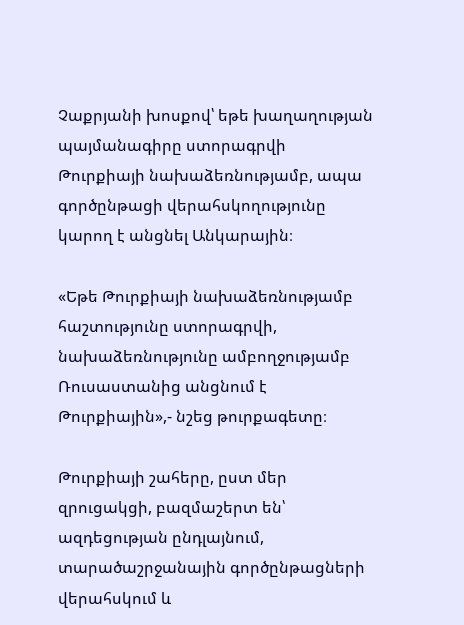Չաքրյանի խոսքով՝ եթե խաղաղության պայմանագիրը ստորագրվի Թուրքիայի նախաձեռնությամբ, ապա գործընթացի վերահսկողությունը կարող է անցնել Անկարային։

«Եթե Թուրքիայի նախաձեռնությամբ հաշտությունը ստորագրվի, նախաձեռնությունը ամբողջությամբ Ռուսաստանից անցնում է Թուրքիային»,- նշեց թուրքագետը։

Թուրքիայի շահերը, ըստ մեր զրուցակցի, բազմաշերտ են՝ ազդեցության ընդլայնում, տարածաշրջանային գործընթացների վերահսկում և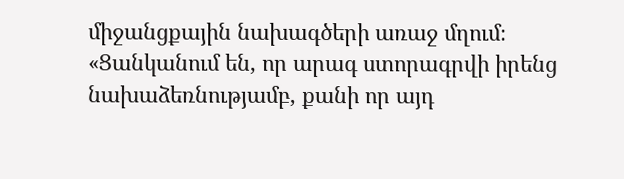միջանցքային նախագծերի առաջ մղում։ «Ցանկանում են, որ արագ ստորագրվի իրենց նախաձեռնությամբ, քանի որ այդ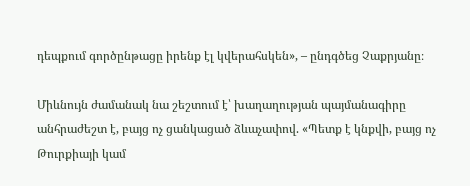դեպքում գործընթացը իրենք էլ կվերահսկեն», – ընդգծեց Չաքրյանը։

Միևնույն ժամանակ նա շեշտում է՝ խաղաղության պայմանագիրը անհրաժեշտ է, բայց ոչ ցանկացած ձևաչափով. «Պետք է կնքվի, բայց ոչ Թուրքիայի կամ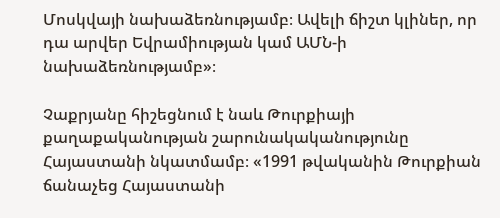Մոսկվայի նախաձեռնությամբ։ Ավելի ճիշտ կլիներ, որ դա արվեր Եվրամիության կամ ԱՄՆ-ի նախաձեռնությամբ»։

Չաքրյանը հիշեցնում է նաև Թուրքիայի քաղաքականության շարունակականությունը Հայաստանի նկատմամբ։ «1991 թվականին Թուրքիան ճանաչեց Հայաստանի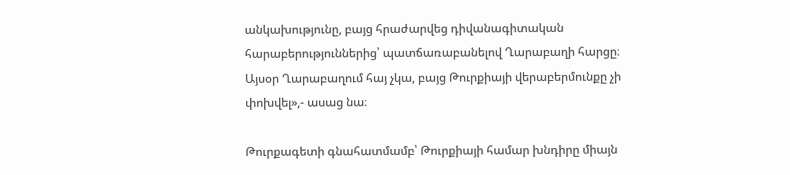անկախությունը, բայց հրաժարվեց դիվանագիտական հարաբերություններից՝ պատճառաբանելով Ղարաբաղի հարցը։ Այսօր Ղարաբաղում հայ չկա, բայց Թուրքիայի վերաբերմունքը չի փոխվել»,- ասաց նա։

Թուրքագետի գնահատմամբ՝ Թուրքիայի համար խնդիրը միայն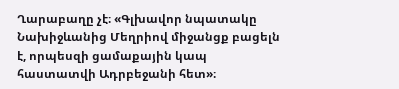Ղարաբաղը չէ։ «Գլխավոր նպատակը Նախիջևանից Մեղրիով միջանցք բացելն է, որպեսզի ցամաքային կապ հաստատվի Ադրբեջանի հետ»։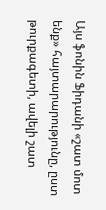Այս ֆոնին Ֆիդանի «շատ մոտ ենք» հայտարարությունը, ըստ թուրքագետի, ավելի շատ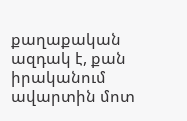քաղաքական ազդակ է, քան իրականում ավարտին մոտ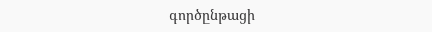գործընթացի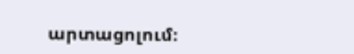արտացոլում։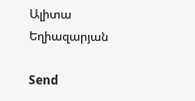Ալիտա Եղիազարյան

Send